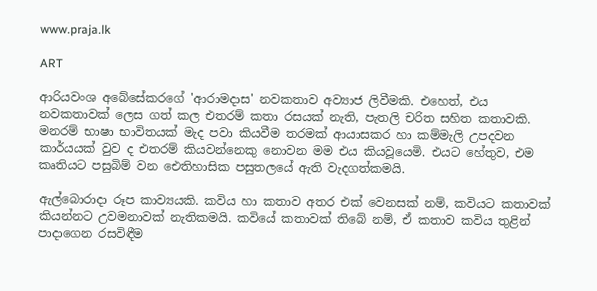www.praja.lk

ART

ආරියවංශ අබේසේකරගේ 'ආරාමදාස' නවකතාව අව්‍යාජ ලිවීමකි. එහෙත්, එය නවකතාවක් ලෙස ගත් කල එතරම් කතා රසයක් නැති, පැතලි චරිත සහිත කතාවකි. මනරම් භාෂා භාවිතයක් මැද පවා කියවීම තරමක් ආයාසකර හා කම්මැලි උපදවන කාර්යයක් වුව ද එතරම් කියවන්නෙකු නොවන මම එය කියවූයෙමි. එයට හේතුව, එම කෘතියට පසුබිම් වන ඓතිහාසික පසුතලයේ ඇති වැදගත්කමයි.

ඇල්බොරාදා රූප කාව්‍යයකි. කවිය හා කතාව අතර එක් වෙනසක් නම්, කවියට කතාවක් කියන්නට උවමනාවක් නැතිකමයි. කවියේ කතාවක් තිබේ නම්, ඒ කතාව කවිය තුළින් පාදාගෙන රසවිඳීම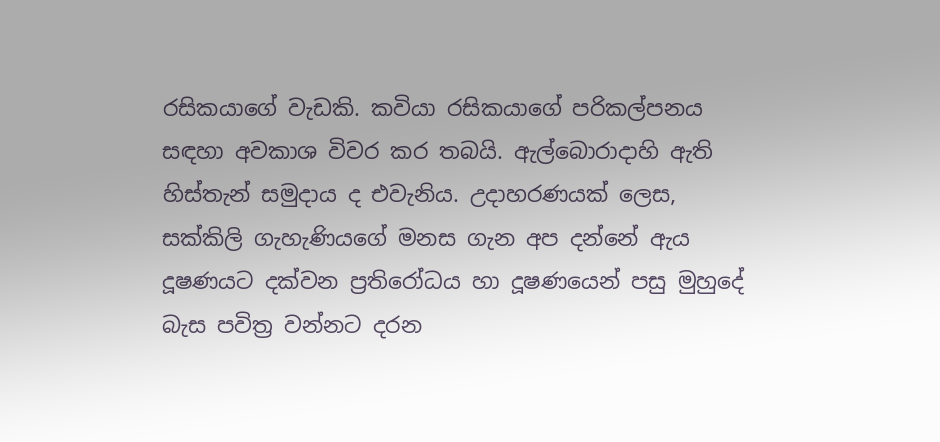රසිකයාගේ වැඩකි. කවියා රසිකයාගේ පරිකල්පනය සඳහා අවකාශ විවර කර තබයි. ඇල්බොරාදාහි ඇති හිස්තැන් සමුදාය ද එවැනිය. උදාහරණයක් ලෙස, සක්කිලි ගැහැණියගේ මනස ගැන අප දන්නේ ඇය දූෂණයට දක්වන ප්‍රතිරෝධය හා දූෂණයෙන් පසු මුහුදේ බැස පවිත්‍ර වන්නට දරන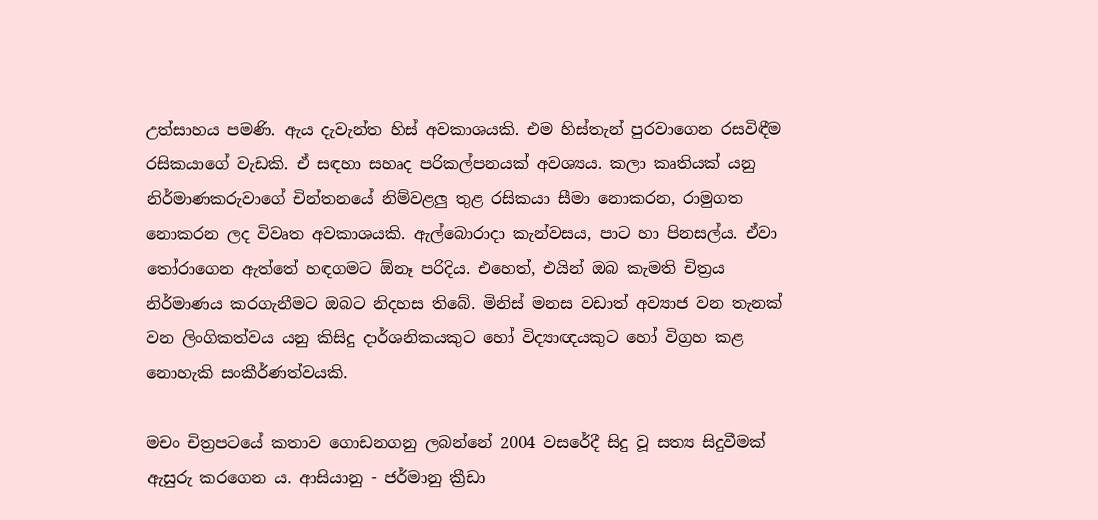උත්සාහය පමණි. ඇය දැවැන්ත හිස් අවකාශයකි. එම හිස්තැන් පුරවාගෙන රසවිඳීම රසිකයාගේ වැඩකි. ඒ සඳහා සහෘද පරිකල්පනයක් අවශ්‍යය. කලා කෘතියක් යනු නිර්මාණකරුවාගේ චින්තනයේ නිම්වළලු තුළ රසිකයා සීමා නොකරන, රාමුගත නොකරන ලද විවෘත අවකාශයකි. ඇල්බොරාදා කැන්වසය, පාට හා පිනසල්ය. ඒවා තෝරාගෙන ඇත්තේ හඳගමට ඕනෑ පරිදිය. එහෙත්, එයින් ඔබ කැමති චිත්‍රය නිර්මාණය කරගැනීමට ඔබට නිදහස තිබේ. මිනිස් මනස වඩාත් අව්‍යාජ වන තැනක් වන ලිංගිකත්වය යනු කිසිදු දාර්ශනිකයකුට හෝ විද්‍යාඥයකුට හෝ විග්‍රහ කළ නොහැකි සංකීර්ණත්වයකි.

මචං චිත්‍රපටයේ කතාව ගොඩනගනු ලබන්නේ 2004 වසරේදී සිදු වූ සත්‍ය සිදුවීමක් ඇසුරු කරගෙන ය. ආසියානු - ජර්මානු ක්‍රීඩා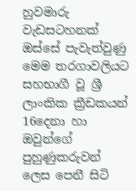හුවමාරු වැඩසටහනක් ඔස්සේ පැවැත්වුණු මෙම තරගාවලියට සහභාගී වූ ශ්‍රී ලාංකික ක්‍රීඩකයන් 16දෙනා හා ඔවුන්ගේ පුහුණුකරුවන් ලෙස පෙනී සිටි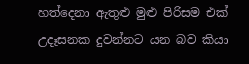හත්දෙනා ඇතුළු මුළු පිරිසම එක් උදෑසනක දුවන්නට යන බව කියා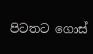පිටතට ගොස්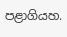පළාගියහ.